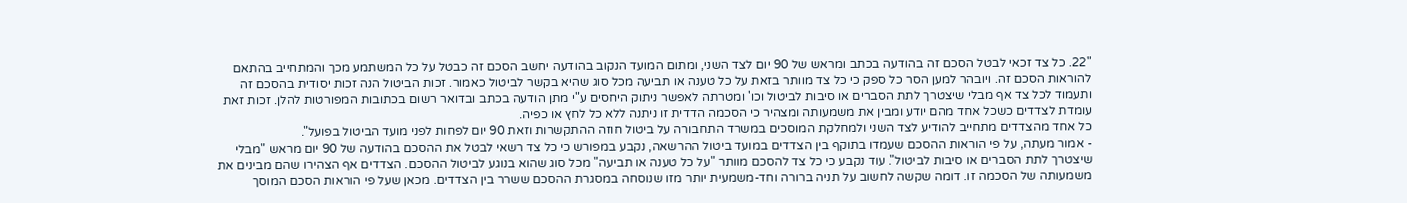"22. כל צד זכאי לבטל הסכם זה בהודעה בכתב ומראש של 90 יום לצד השני, ומתום המועד הנקוב בהודעה יחשב הסכם זה כבטל על כל המשתמע מכך והמתחייב בהתאם להוראות הסכם זה. ויובהר למען הסר כל ספק כי כל צד מוותר בזאת על כל טענה או תביעה מכל סוג שהיא בקשר לביטול כאמור. זכות הביטול הנה זכות יסודית בהסכם זה ותעמוד לכל צד אף מבלי שיצטרך לתת הסברים או סיבות לביטול וכו' ומטרתה לאפשר ניתוק היחסים ע"י מתן הודעה בכתב ובדואר רשום בכתובות המפורטות להלן. זכות זאת עומדת לצדדים כשכל אחד מהם יודע ומבין את משמעותה ומצהיר כי הסכמה הדדית זו ניתנה ללא כל לחץ או כפיה.
כל אחד מהצדדים מתחייב להודיע לצד השני ולמחלקת המוסכים במשרד התחבורה על ביטול חוזה ההתקשרות וזאת 90 יום לפחות לפני מועד הביטול בפועל".
- אמור מעתה, על פי הוראות ההסכם שעמדו בתוקף בין הצדדים במועד ביטול ההרשאה, נקבע במפורש כי כל צד רשאי לבטל את ההסכם בהודעה של 90 יום מראש "מבלי שיצטרך לתת הסברים או סיבות לביטול". עוד נקבע כי כל צד להסכם מוותר "על כל טענה או תביעה" מכל סוג שהוא בנוגע לביטול ההסכם. הצדדים אף הצהירו שהם מבינים את משמעותה של הסכמה זו. דומה שקשה לחשוב על תניה ברורה וחד-משמעית יותר מזו שנוסחה במסגרת ההסכם ששרר בין הצדדים. מכאן שעל פי הוראות הסכם המוסך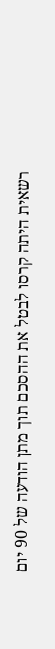רשאית היתה קרסו לבטל את ההסכם תוך מתן הודעה של 90 יום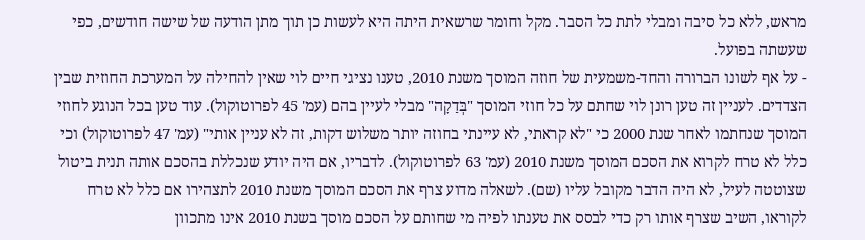מראש, ללא כל סיבה ומבלי לתת כל הסבר. מקל וחומר שרשאית היתה היא לעשות כן תוך מתן הודעה של שישה חודשים, כפי שעשתה בפועל.
- על אף לשונו הברורה והחד-משמעית של חוזה המוסך משנת 2010, טענו נציגי חיים לוי שאין להחילה על המערכת החוזית שבין הצדדים. לעניין זה טען רונן לוי שחתם על כל חוזי המוסך "בְּדַקָה" מבלי לעיין בהם (עמ' 45 לפרוטוקול). עוד טען בכל הנוגע לחוזי המוסך שנחתמו לאחר שנת 2000 כי "לא קראתי, לא עיינתי בחוזה יותר משלוש דקות, זה לא עניין אותי" (עמ' 47 לפרוטוקול) וכי כלל לא טרח לקרוא את הסכם המוסך משנת 2010 (עמ' 63 לפרוטוקול). לדבריו, אם היה יודע שנכללת בהסכם אותה תנית ביטול שצוטטה לעיל, לא היה הדבר מקובל עליו (שם). לשאלה מדוע צרף את הסכם המוסך משנת 2010 לתצהירו אם כלל לא טרח לקוראו, השיב שצרף אותו רק כדי לבסס את טענתו לפיה מי שחותם על הסכם מוסך בשנת 2010 אינו מתכוון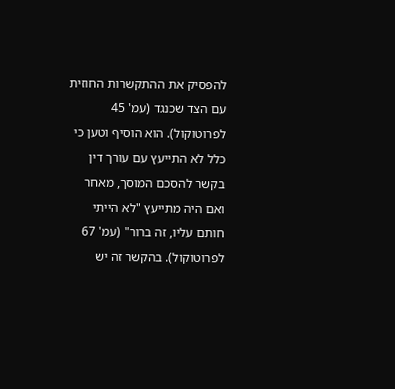להפסיק את ההתקשרות החוזית עם הצד שכנגד (עמ' 45 לפרוטוקול). הוא הוסיף וטען כי כלל לא התייעץ עם עורך דין בקשר להסכם המוסך, מאחר ואם היה מתייעץ "לא הייתי חותם עליו, זה ברור" (עמ' 67 לפרוטוקול). בהקשר זה יש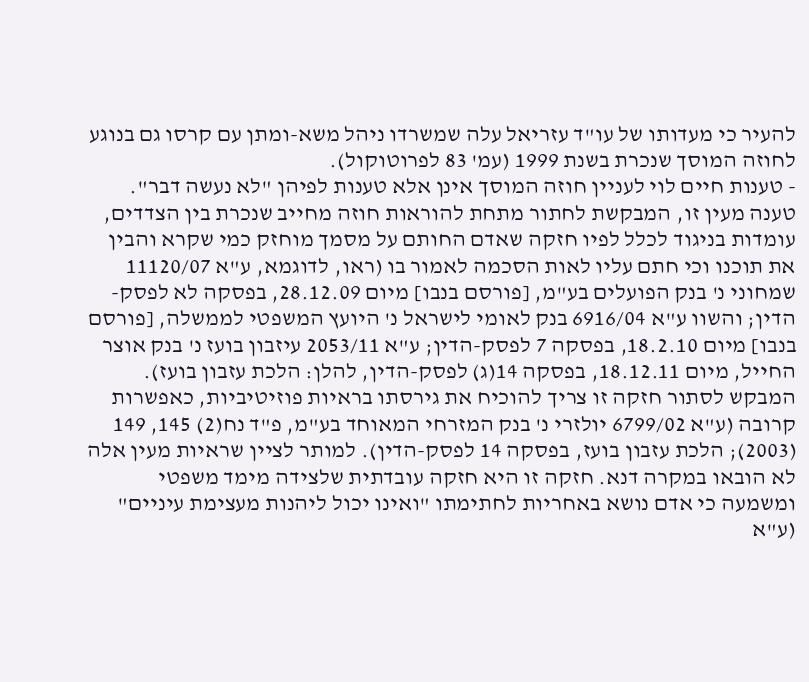להעיר כי מעדותו של עו"ד עזריאל עלה שמשרדו ניהל משא-ומתן עם קרסו גם בנוגע לחוזה המוסך שנכרת בשנת 1999 (עמ' 83 לפרוטוקול).
- טענות חיים לוי לעניין חוזה המוסך אינן אלא טענות לפיהן "לא נעשה דבר". טענה מעין זו, המבקשת לחתור מתחת להוראות חוזה מחייב שנכרת בין הצדדים, עומדות בניגוד לכלל לפיו חזקה שאדם החותם על מסמך מוחזק כמי שקרא והבין את תוכנו וכי חתם עליו לאות הסכמה לאמור בו (ראו, לדוגמא, ע"א 11120/07 שמחוני נ' בנק הפועלים בע"מ, [פורסם בנבו] מיום 28.12.09, בפסקה לא לפסק-הדין; והשוו ע"א 6916/04 בנק לאומי לישראל נ' היועץ המשפטי לממשלה, [פורסם בנבו] מיום 18.2.10, בפסקה 7 לפסק-הדין; ע"א 2053/11 עיזבון בועז נ' בנק אוצר החייל, מיום 18.12.11, בפסקה 14(ג) לפסק-הדין, להלן: הלכת עזבון בועז). המבקש לסתור חזקה זו צריך להוכיח את גירסתו בראיות פוזיטיביות, כאפשרות קרובה (ע"א 6799/02 יולזרי נ' בנק המזרחי המאוחד בע"מ, פ"ד נח(2) 145, 149 (2003); הלכת עזבון בועז, בפסקה 14 לפסק-הדין). למותר לציין שראיות מעין אלה לא הובאו במקרה דנא. חזקה זו היא חזקה עובדתית שלצידה מימד משפטי ומשמעה כי אדם נושא באחריות לחתימתו "ואינו יכול ליהנות מעצימת עיניים" (ע"א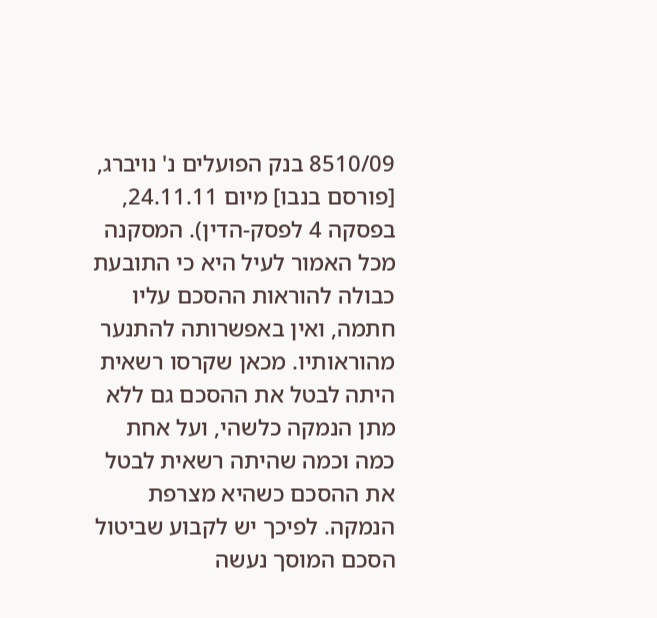8510/09 בנק הפועלים נ' נויברג, [פורסם בנבו] מיום 24.11.11, בפסקה 4 לפסק-הדין). המסקנה מכל האמור לעיל היא כי התובעת כבולה להוראות ההסכם עליו חתמה, ואין באפשרותה להתנער מהוראותיו. מכאן שקרסו רשאית היתה לבטל את ההסכם גם ללא מתן הנמקה כלשהי, ועל אחת כמה וכמה שהיתה רשאית לבטל את ההסכם כשהיא מצרפת הנמקה. לפיכך יש לקבוע שביטול הסכם המוסך נעשה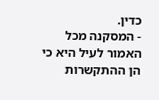כדין.
- המסקנה מכל האמור לעיל היא כי הן ההתקשרות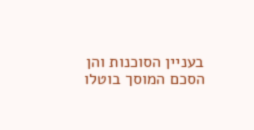בעניין הסוכנות והן הסכם המוסך בוטלו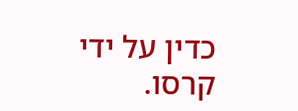כדין על ידי קרסו.